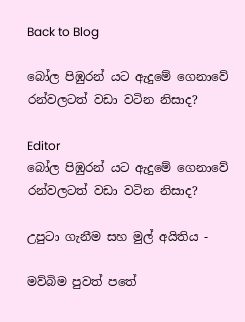Back to Blog

බෝල පිඹුරන් යට ඇදුමේ ගෙනාවේ රන්වලටත් වඩා වටින නිසාද?

Editor
බෝල පිඹුරන් යට ඇදුමේ ගෙනාවේ රන්වලටත් වඩා වටින නිසාද?

උපුටා ගැනීම සහ මුල් අයිතිය -

මව්බිම පුවත් පතේ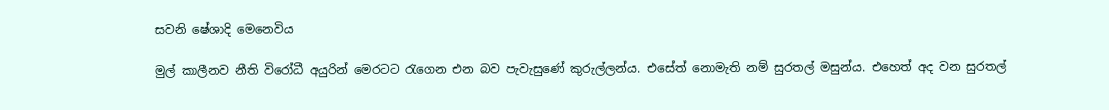සවනි ෂේශාදි මෙනෙවිය

මුල් කාලීනව නීති විරෝධී අයුරින් මෙරටට රැගෙන එන බව පැවැසුණේ කුරුල්ලන්ය. එසේත් නොමැති නම් සුරතල් මසුන්ය. එහෙත් අද වන සුරතල්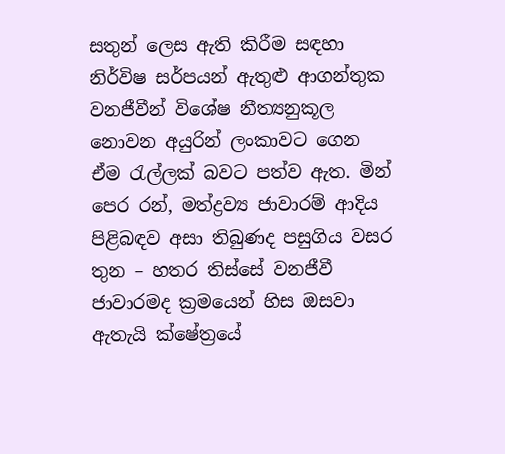සතුන් ලෙස ඇති කිරීම සඳහා නිර්විෂ සර්පයන් ඇතුළු ආගන්තුක වනජීවීන් විශේෂ නීත්‍යනුකූල නොවන අයුරින් ලංකාවට ගෙන ඒම රැල්ලක් බවට පත්ව ඇත. මින් පෙර රන්, මත්ද්‍රව්‍ය ජාවාරම් ආදිය පිළිබඳව අසා තිබුණද පසුගිය වසර තුන – හතර තිස්සේ වනජීවී ජාවාරමද ක්‍රමයෙන් හිස ඔසවා ඇතැයි ක්ෂේත්‍රයේ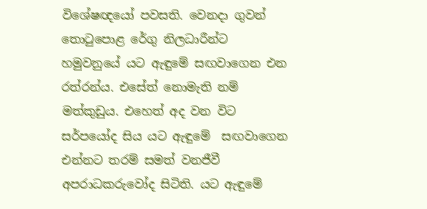විශේෂඥයෝ පවසති. වෙනදා ගුවන් තොටුපොළ රේගු නිලධාරීන්ට හමුවනුයේ යට ඇඳුමේ සඟවාගෙන එන රත්රන්ය. එසේත් නොමැති නම් මත්කුඩුය. එහෙත් අද වන විට සර්පයෝද සිය යට ඇඳුමේ  සඟවාගෙන එන්නට තරම් සමත් වනජීවී අපරාධකරුවෝද සිටිති. යට ඇඳුමේ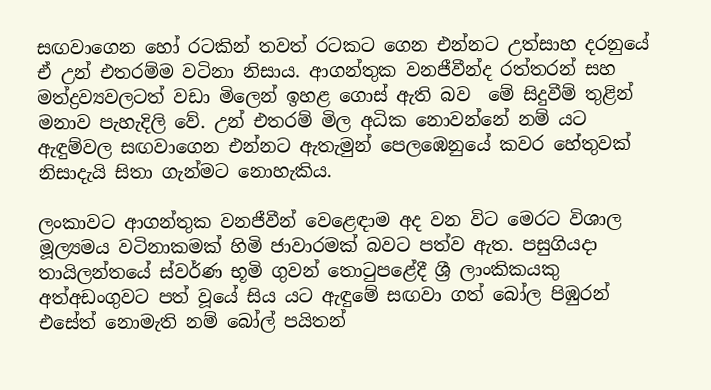සඟවාගෙන හෝ රටකින් තවත් රටකට ගෙන එන්නට උත්සාහ දරනුයේ ඒ උන් එතරම්ම වටිනා නිසාය. ආගන්තුක වනජීවීන්ද රත්තරන් සහ මත්ද්‍රව්‍යවලටත් වඩා මිලෙන් ඉහළ ගොස් ඇති බව  මේ සිදුවීම් තුළින් මනාව පැහැදිලි වේ. උන් එතරම් මිල අධික නොවන්නේ නම් යට ඇඳුම්වල සඟවාගෙන එන්නට ඇතැමුන් පෙලඹෙනුයේ කවර හේතුවක් නිසාදැයි සිතා ගැන්මට නොහැකිය.

ලංකාවට ආගන්තුක වනජීවීන් වෙළෙඳාම අද වන විට මෙරට විශාල මූල්‍යමය වටිනාකමක් හිමි ජාවාරමක් බවට පත්ව ඇත. පසුගියදා තායිලන්තයේ ස්වර්ණ භූමි ගුවන් තොටුපළේදී ශ්‍රී ලාංකිකයකු අත්අඩංගුවට පත් වූයේ සිය යට ඇඳුමේ සඟවා ගත් බෝල පිඹුරන් එසේත් නොමැති නම් බෝල් පයිතන්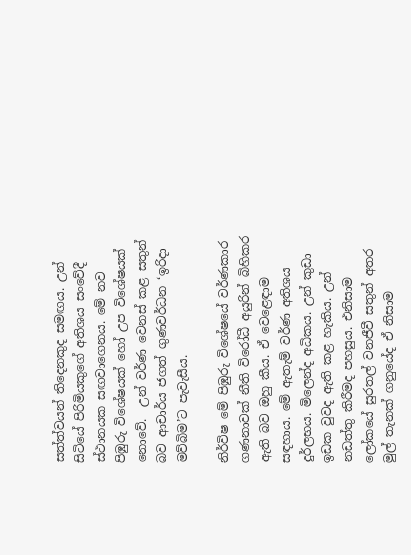සත්ත්වයන් තිදෙනකුද සමඟය. උන් සිටියේ පිරිමියකුගේ අතිශය සංවේදී ස්ථානයක සඟවාගෙනය. මේ නව පිඹුරු විශේෂයක් හෝ උප විශේෂයක් නොවේ.  උන් වර්ණ වෙනස් කළ සතුන් බව ආචාර්ය ජගත් ගුණවර්ධන ‘ඉරිදා මව්බිම’ට පැවැසීය.

නිර්විෂ මේ පිඹුරු විශේෂයේ වර්ණකාර ගණනාවක් නීති විරෝධී අයුරින් බිහිකර ඇති බව ඔහු කීය. ඒ වෙළෙඳාම සඳහාය. මේ ඇතැම් වර්ණ අතිශය දුර්ලභය. මිලෙන්ද අධිකය. උන් කුඩා ඉඩක වුවද ඇති කළ හැකිය. උන් නඩත්තු කිරීමද පහසුය. එනිසාම ලෝකයේ සුරතල් වනජීවී සතුන් අතර මුල් තැනක් ගනුයේද ඒ නිසාම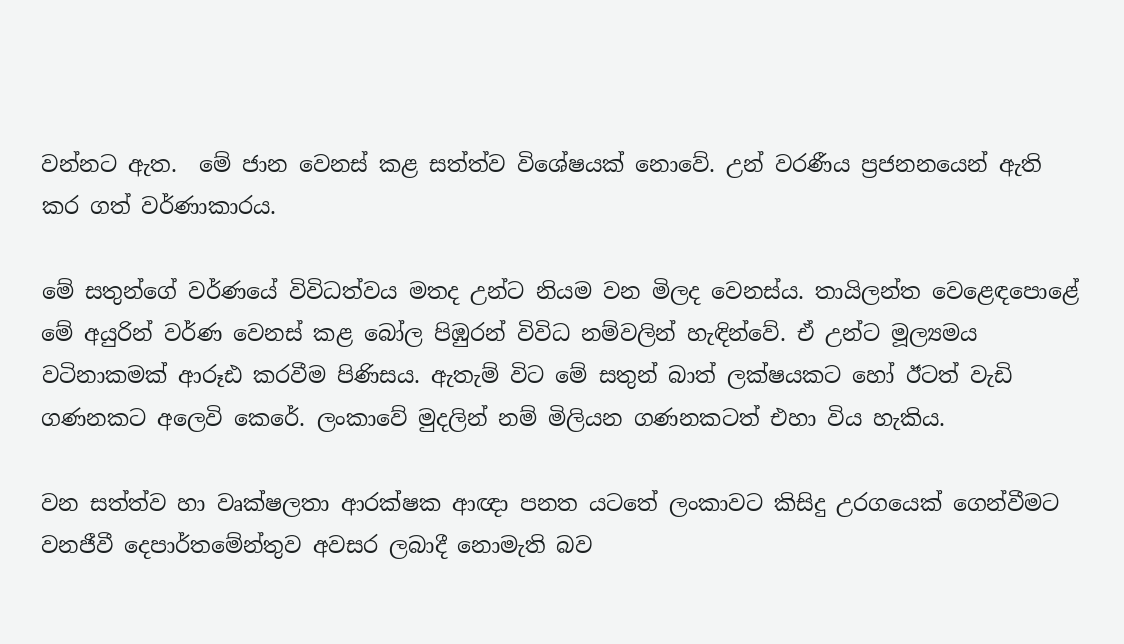වන්නට ඇත.  මේ ජාන වෙනස් කළ සත්ත්ව විශේෂයක් නොවේ. උන් වරණීය ප්‍රජනනයෙන් ඇති කර ගත් වර්ණාකාරය.

මේ සතුන්ගේ වර්ණයේ විවිධත්වය මතද උන්ට නියම වන මිලද වෙනස්ය. තායිලන්ත වෙළෙඳපොළේ මේ අයුරින් වර්ණ වෙනස් කළ බෝල පිඹුරන් විවිධ නම්වලින් හැඳින්වේ. ඒ උන්ට මූල්‍යමය වටිනාකමක් ආරූඪ කරවීම පිණිසය. ඇතැම් විට මේ සතුන් බාත් ලක්ෂයකට හෝ ඊටත් වැඩි ගණනකට අලෙවි කෙරේ. ලංකාවේ මුදලින් නම් මිලියන ගණනකටත් එහා විය හැකිය.

වන සත්ත්ව හා වෘක්ෂලතා ආරක්ෂක ආඥා පනත යටතේ ලංකාවට කිසිදු උරගයෙක් ගෙන්වීමට වනජීවී දෙපාර්තමේන්තුව අවසර ලබාදී නොමැති බව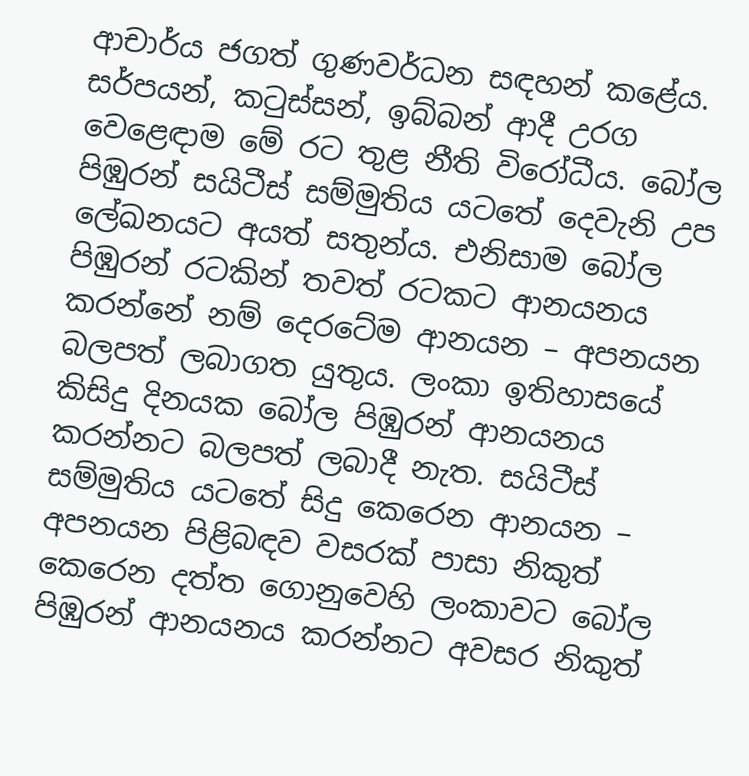ආචාර්ය ජගත් ගුණවර්ධන සඳහන් කළේය. සර්පයන්, කටුස්සන්, ඉබ්බන් ආදී උරග වෙළෙඳාම මේ රට තුළ නීති විරෝධීය. බෝල පිඹුරන් සයිටීස් සම්මුතිය යටතේ දෙවැනි උප ලේඛනයට අයත් සතුන්ය. එනිසාම බෝල පිඹුරන් රටකින් තවත් රටකට ආනයනය කරන්නේ නම් දෙරටේම ආනයන – අපනයන බලපත් ලබාගත යුතුය. ලංකා ඉතිහාසයේ කිසිදු දිනයක බෝල පිඹුරන් ආනයනය කරන්නට බලපත් ලබාදී නැත. සයිටීස් සම්මුතිය යටතේ සිදු කෙරෙන ආනයන – අපනයන පිළිබඳව වසරක් පාසා නිකුත් කෙරෙන දත්ත ගොනුවෙහි ලංකාවට බෝල පිඹුරන් ආනයනය කරන්නට අවසර නිකුත්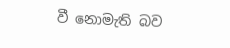වී නොමැති බව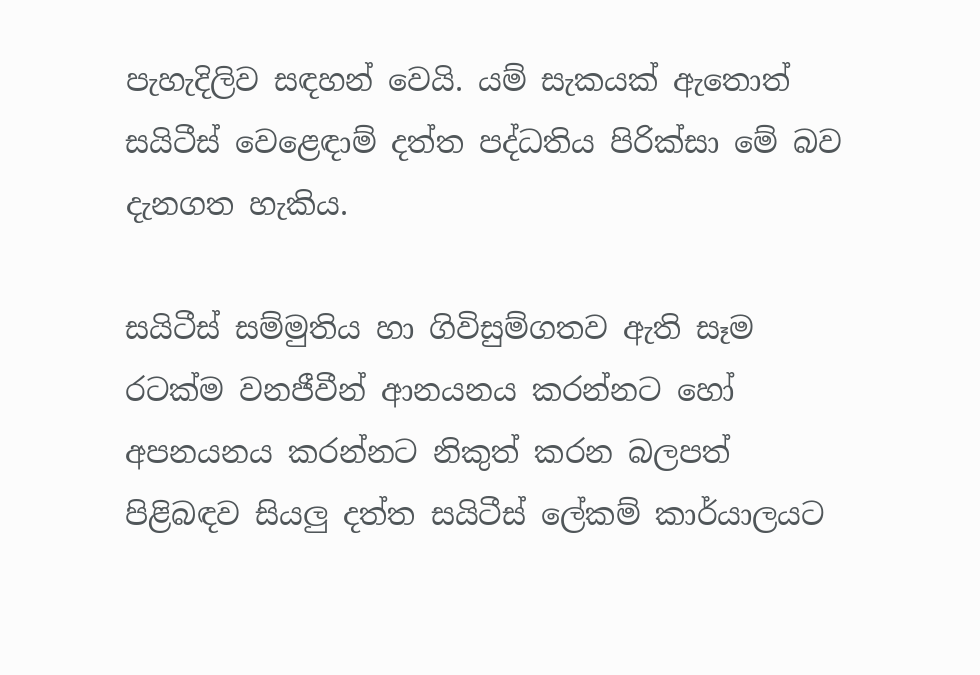පැහැදිලිව සඳහන් වෙයි. යම් සැකයක් ඇතොත් සයිටීස් වෙළෙඳාම් දත්ත පද්ධතිය පිරික්සා මේ බව දැනගත හැකිය.

සයිටීස් සම්මුතිය හා ගිවිසුම්ගතව ඇති සෑම රටක්ම වනජීවීන් ආනයනය කරන්නට හෝ අපනයනය කරන්නට නිකුත් කරන බලපත් පිළිබඳව සියලු දත්ත සයිටීස් ලේකම් කාර්යාලයට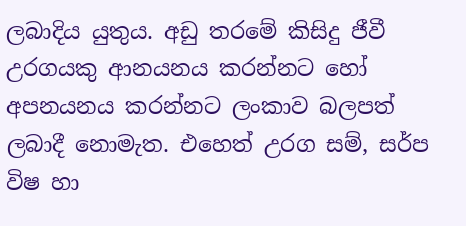ලබාදිය යුතුය. අඩු තරමේ කිසිදු ජීවී උරගයකු ආනයනය කරන්නට හෝ අපනයනය කරන්නට ලංකාව බලපත් ලබාදී නොමැත. එහෙත් උරග සම්, සර්ප  විෂ හා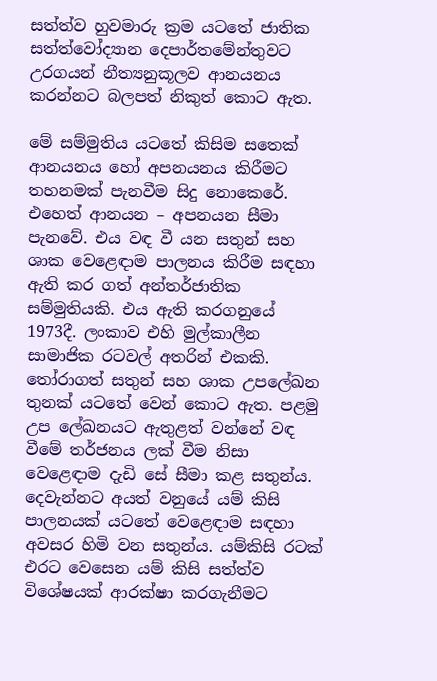සත්ත්ව හුවමාරු ක්‍රම යටතේ ජාතික සත්ත්වෝද්‍යාන දෙපාර්තමේන්තුවට උරගයන් නීත්‍යනුකූලව ආනයනය කරන්නට බලපත් නිකුත් කොට ඇත.

මේ සම්මුතිය යටතේ කිසිම සතෙක් ආනයනය හෝ අපනයනය කිරීමට තහනමක් පැනවීම සිදු නොකෙරේ. එහෙත් ආනයන – අපනයන සීමා පැනවේ. එය වඳ වී යන සතුන් සහ ශාක වෙළෙඳාම පාලනය කිරීම සඳහා ඇති කර ගත් අන්තර්ජාතික සම්මුතියකි. එය ඇති කරගනුයේ 1973දී. ලංකාව එහි මුල්කාලීන සාමාජික රටවල් අතරින් එකකි. තෝරාගත් සතුන් සහ ශාක උපලේඛන තුනක් යටතේ වෙන් කොට ඇත. පළමු උප ලේඛනයට ඇතුළත් වන්නේ වඳ වීමේ තර්ජනය ලක් වීම නිසා වෙළෙඳාම දැඩි සේ සීමා කළ සතුන්ය. දෙවැන්නට අයත් වනුයේ යම් කිසි පාලනයක් යටතේ වෙළෙඳාම සඳහා අවසර හිමි වන සතුන්ය. යම්කිසි රටක් එරට වෙසෙන යම් කිසි සත්ත්ව විශේෂයක් ආරක්ෂා කරගැනීමට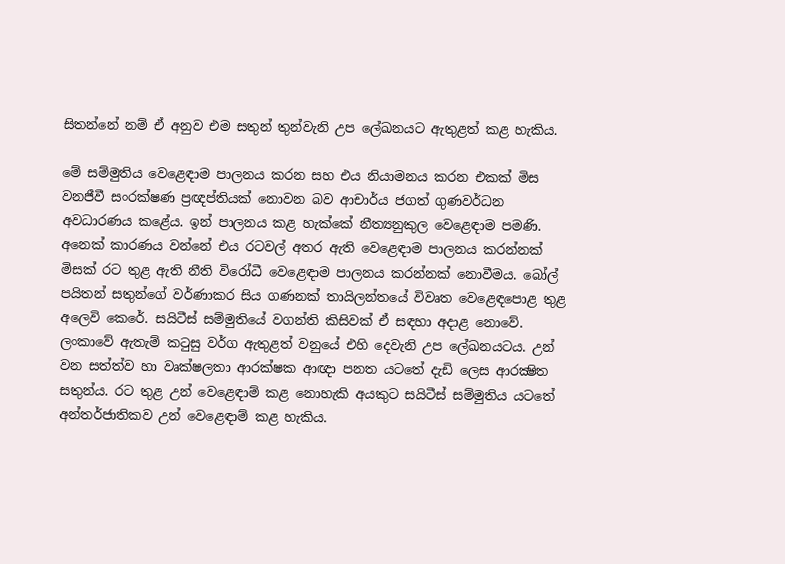සිතන්නේ නම් ඒ අනුව එම සතුන් තුන්වැනි උප ලේඛනයට ඇතුළත් කළ හැකිය.

මේ සම්මුතිය වෙළෙඳාම පාලනය කරන සහ එය නියාමනය කරන එකක් මිස වනජීවී සංරක්ෂණ ප්‍රඥප්තියක් නොවන බව ආචාර්ය ජගත් ගුණවර්ධන අවධාරණය කළේය. ඉන් පාලනය කළ හැක්කේ නීත්‍යනුකුල වෙළෙඳාම පමණි. අනෙක් කාරණය වන්නේ එය රටවල් අතර ඇති වෙළෙඳාම පාලනය කරන්නක් මිසක් රට තුළ ඇති නීති විරෝධී වෙළෙඳාම පාලනය කරන්නක් නොවීමය. බෝල් පයිතන් සතුන්ගේ වර්ණාකර සිය ගණනක් තායිලන්තයේ විවෘත වෙළෙඳපොළ තුළ අලෙවි කෙරේ. සයිටීස් සම්මුතියේ වගන්ති කිසිවක් ඒ සඳහා අදාළ නොවේ. ලංකාවේ ඇතැම් කටුසු වර්ග ඇතුළත් වනුයේ එහි දෙවැනි උප ලේඛනයටය. උන් වන සත්ත්ව හා වෘක්ෂලතා ආරක්ෂක ආඥා පනත යටතේ දැඩි ලෙස ආරක්‍ෂිත සතුන්ය. රට තුළ උන් වෙළෙඳාම් කළ නොහැකි අයකුට සයිටීස් සම්මුතිය යටතේ අන්තර්ජාතිකව උන් වෙළෙඳාම් කළ හැකිය.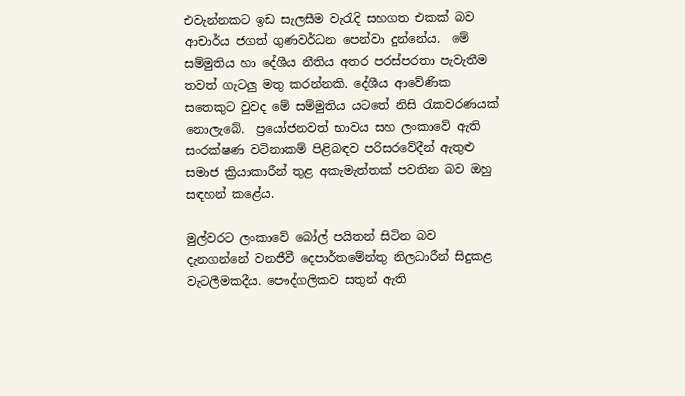එවැන්නකට ඉඩ සැලසීම වැරැදි සහගත එකක් බව ආචාර්ය ජගත් ගුණවර්ධන පෙන්වා දුන්නේය.  මේ සම්මුතිය හා දේශීය නීතිය අතර පරස්පරතා පැවැතීම තවත් ගැටලු මතු කරන්නකි. දේශීය ආවේණික සතෙකුට වුවද මේ සම්මුතිය යටතේ නිසි රැකවරණයක් නොලැබේ.  ප්‍රයෝජනවත් භාවය සහ ලංකාවේ ඇති සංරක්ෂණ වටිනාකම් පිළිබඳව පරිසරවේදීන් ඇතුළු සමාජ ක්‍රියාකාරීන් තුළ අකැමැත්තක් පවතින බව ඔහු සඳහන් කළේය.

මුල්වරට ලංකාවේ බෝල් පයිතන් සිටින බව දැනගන්නේ වනජීවී දෙපාර්තමේන්තු නිලධාරීන් සිදුකළ වැටලීමකදීය. පෞද්ගලිකව සතුන් ඇති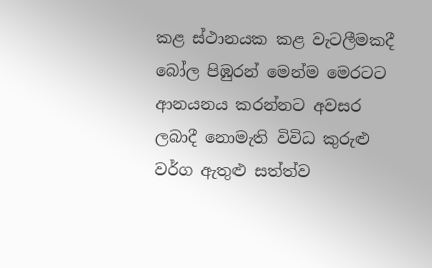කළ ස්ථානයක කළ වැටලීමකදී බෝල පිඹුරන් මෙන්ම මෙරටට ආනයනය කරන්නට අවසර ලබාදී නොමැති විවිධ කුරුළු වර්ග ඇතුළු සත්ත්ව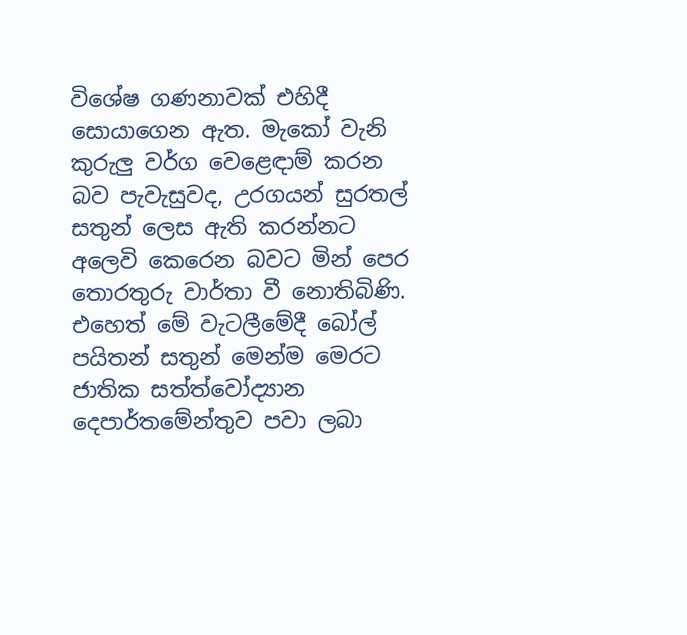විශේෂ ගණනාවක් එහිදී සොයාගෙන ඇත. මැකෝ වැනි කුරුලු වර්ග වෙළෙඳාම් කරන බව පැවැසුවද, උරගයන් සුරතල් සතුන් ලෙස ඇති කරන්නට අලෙවි කෙරෙන බවට මින් පෙර තොරතුරු වාර්තා වී නොතිබිණි. එහෙත් මේ වැටලීමේදී බෝල් පයිතන් සතුන් මෙන්ම මෙරට ජාතික සත්ත්වෝද්‍යාන දෙපාර්තමේන්තුව පවා ලබා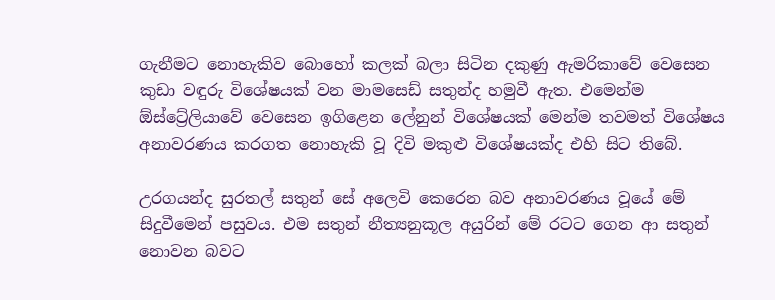ගැනීමට නොහැකිව බොහෝ කලක් බලා සිටින දකුණු ඇමරිකාවේ වෙසෙන කුඩා වඳුරු විශේෂයක් වන මාමසෙඩ් සතුන්ද හමුවී ඇත. එමෙන්ම ඕස්ට්‍රේලියාවේ වෙසෙන ඉගිළෙන ලේනුන් විශේෂයක් මෙන්ම තවමත් විශේෂය අනාවරණය කරගත නොහැකි වූ දිවි මකුළු විශේෂයක්ද එහි සිට තිබේ.

උරගයන්ද සුරතල් සතුන් සේ අලෙවි කෙරෙන බව අනාවරණය වූයේ මේ සිදුවීමෙන් පසුවය. එම සතුන් නීත්‍යනුකූල අයුරින් මේ රටට ගෙන ආ සතුන් නොවන බවට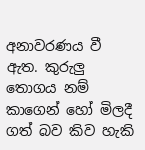අනාවරණය වී ඇත. කුරුලු තොගය නම් කාගෙන් හෝ මිලදී ගත් බව කිව හැකි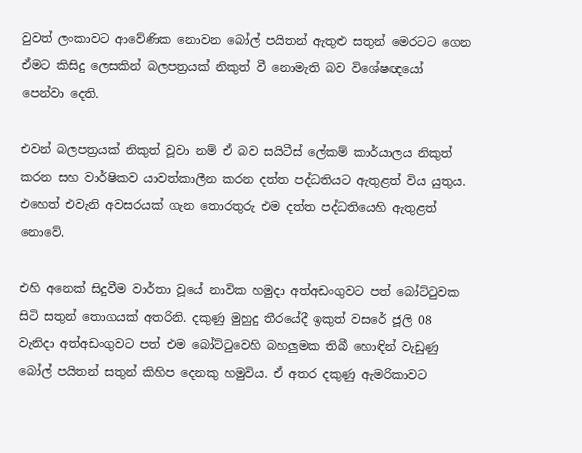වුවත් ලංකාවට ආවේණික නොවන බෝල් පයිතන් ඇතුළු සතුන් මෙරටට ගෙන ඒමට කිසිදු ලෙසකින් බලපත්‍රයක් නිකුත් වී නොමැති බව විශේෂඥයෝ  පෙන්වා දෙති.

එවන් බලපත්‍රයක් නිකුත් වූවා නම් ඒ බව සයිටීස් ලේකම් කාර්යාලය නිකුත් කරන සහ වාර්ෂිකව යාවත්කාලීන කරන දත්ත පද්ධතියට ඇතුළත් විය යුතුය. එහෙත් එවැනි අවසරයක් ගැන තොරතුරු එම දත්ත පද්ධතියෙහි ඇතුළත් නොවේ.

එහි අනෙක් සිදුවීම වාර්තා වූයේ නාවික හමුදා අත්අඩංගුවට පත් බෝට්ටුවක සිටි සතුන් තොගයක් අතරිනි. දකුණු මුහුදු තීරයේදී ඉකුත් වසරේ ජූලි 08 වැනිදා අත්අඩංගුවට පත් එම බෝට්ටුවෙහි බහලුමක තිබී හොඳින් වැඩුණු බෝල් පයිතන් සතුන් කිහිප දෙනකු හමුවිය. ඒ අතර දකුණු ඇමරිකාවට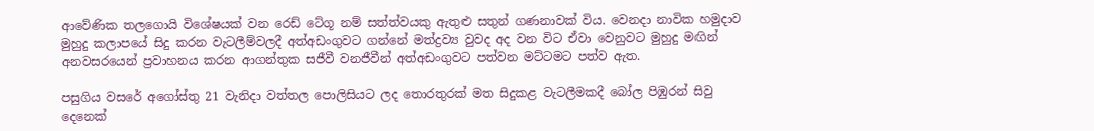ආවේණික තලගොයි විශේෂයක් වන රෙඩ් ටේගූ නම් සත්ත්වයකු ඇතුළු සතුන් ගණනාවක් විය. වෙනදා නාවික හමුදාව මුහුදු කලාපයේ සිදු කරන වැටලීම්වලදී අත්අඩංගුවට ගන්නේ මත්ද්‍රව්‍ය වුවද අද වන විට ඒවා වෙනුවට මුහුදු මඟින් අනවසරයෙන් ප්‍රවාහනය කරන ආගන්තුක සජීවී වනජීවීන් අත්අඩංගුවට පත්වන මට්ටමට පත්ව ඇත.

පසුගිය වසරේ අගෝස්තු 21 වැනිදා වත්තල පොලිසියට ලද තොරතුරක් මත සිදුකළ වැටලීමකදී බෝල පිඹුරන් සිවු දෙනෙක්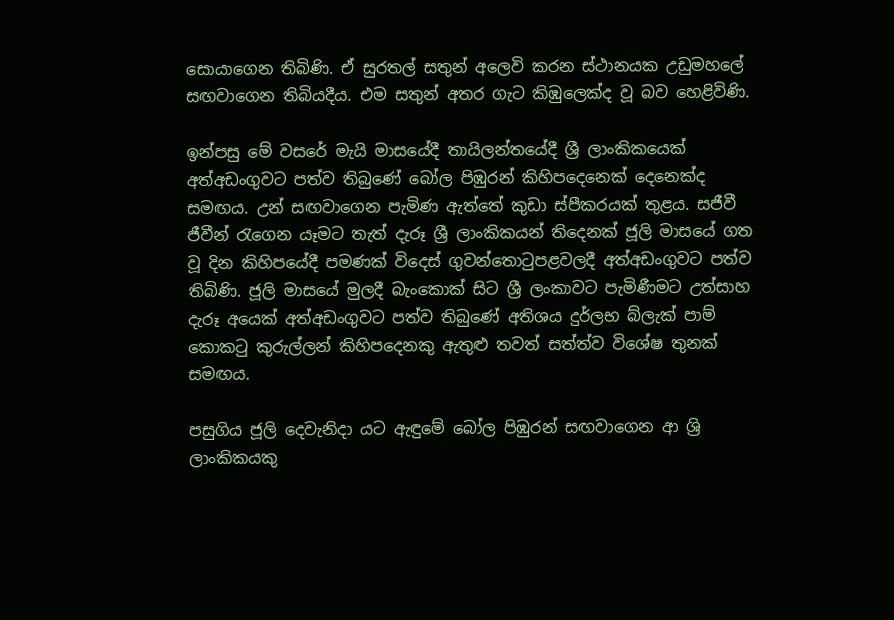සොයාගෙන තිබිණි. ඒ සුරතල් සතුන් අලෙවි කරන ස්ථානයක උඩුමහලේ සඟවාගෙන තිබියදීය. එම සතුන් අතර ගැට කිඹුලෙක්ද වූ බව හෙළිවිණි.

ඉන්පසු මේ වසරේ මැයි මාසයේදී තායිලන්තයේදී ශ්‍රී ලාංකිකයෙක් අත්අඩංගුවට පත්ව තිබුණේ බෝල පිඹුරන් කිහිපදෙනෙක් දෙනෙක්ද සමඟය. උන් සඟවාගෙන පැමිණ ඇත්තේ කුඩා ස්පීකරයක් තුළය. සජීවී ජීවීන් රැගෙන යෑමට තැත් දැරූ ශ්‍රී ලාංකිකයන් තිදෙනක් ජූලි මාසයේ ගත වූ දින කිහිපයේදී පමණක් විදෙස් ගුවන්තොටුපළවලදී අත්අඩංගුවට පත්ව තිබිණි. ජූලි මාසයේ මුලදී බැංකොක් සිට ශ්‍රී ලංකාවට පැමිණීමට උත්සාහ දැරූ අයෙක් අත්අඩංගුවට පත්ව තිබුණේ අතිශය දුර්ලභ බ්ලැක් පාම් කොකටු කුරුල්ලන් කිහිපදෙනකු ඇතුළු තවත් සත්ත්ව විශේෂ තුනක් සමඟය.

පසුගිය ජූලි දෙවැනිදා යට ඇඳුමේ බෝල පිඹුරන් සඟවාගෙන ආ ශ්‍රි ලාංකිකයකු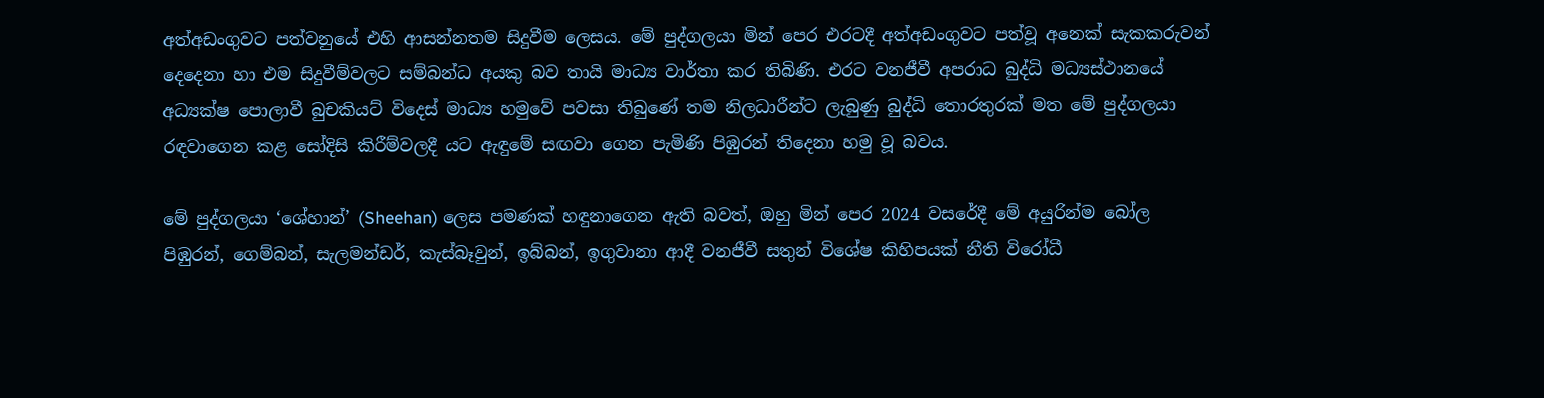අත්අඩංගුවට පත්වනුයේ එහි ආසන්නතම සිදුවීම ලෙසය. මේ පුද්ගලයා මින් පෙර එරටදී අත්අඩංගුවට පත්වූ අනෙක් සැකකරුවන් දෙදෙනා හා එම සිදුවීම්වලට සම්බන්ධ අයකු බව තායි මාධ්‍ය වාර්තා කර තිබිණි. එරට වනජීවී අපරාධ බුද්ධි මධ්‍යස්ථානයේ අධ්‍යක්ෂ පොලාවී බුචකියට් විදෙස් මාධ්‍ය හමුවේ පවසා තිබුණේ තම නිලධාරීන්ට ලැබුණු බුද්ධි තොරතුරක් මත මේ පුද්ගලයා රඳවාගෙන කළ සෝදිසි කිරීම්වලදී යට ඇඳුමේ සඟවා ගෙන පැමිණි පිඹුරන් තිදෙනා හමු වූ බවය.

මේ පුද්ගලයා ‘ශේහාන්’ (Sheehan) ලෙස පමණක් හඳුනාගෙන ඇති බවත්, ඔහු මින් පෙර 2024 වසරේදී මේ අයුරින්ම බෝල පිඹුරන්, ගෙම්බන්, සැලමන්ඩර්, කැස්බෑවුන්, ඉබ්බන්, ඉගුවානා ආදී වනජීවී සතුන් විශේෂ කිහිපයක් නීති විරෝධී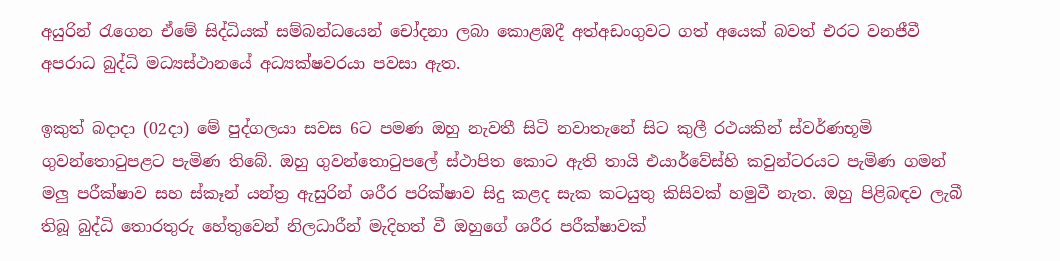අයුරින් රැගෙන ඒමේ සිද්ධියක් සම්බන්ධයෙන් චෝදනා ලබා කොළඹදී අත්අඩංගුවට ගත් අයෙක් බවත් එරට වනජීවී අපරාධ බුද්ධි මධ්‍යස්ථානයේ අධ්‍යක්ෂවරයා පවසා ඇත.

ඉකුත් බදාදා (02දා) මේ පුද්ගලයා සවස 6ට පමණ ඔහු නැවතී සිටි නවාතැනේ සිට කුලී රථයකින් ස්වර්ණභූමි ගුවන්තොටුපළට පැමිණ තිබේ. ඔහු ගුවන්තොටුපලේ ස්ථාපිත කොට ඇති තායි එයාර්වේස්හි කවුන්ටරයට පැමිණ ගමන් මලු පරීක්ෂාව සහ ස්කෑන් යන්ත්‍ර ඇසුරින් ශරීර පරික්ෂාව සිදු කළද සැක කටයුතු කිසිවක් හමුවී නැත. ඔහු පිළිබඳව ලැබී තිබූ බුද්ධි තොරතුරු හේතුවෙන් නිලධාරීන් මැදිහත් වී ඔහුගේ ශරීර පරීක්ෂාවක්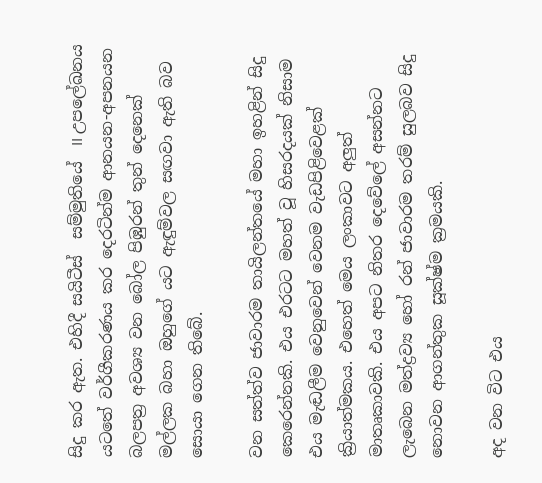සිදු කර ඇත. එහිදී සයිටීස්  සම්මුතියේ  II උපලේඛනය යටතේ වර්ගීකරණය කර දෙරටින්ම ආනයන-අපනයන බලපත්‍ර අවශ්‍ය වන බෝල පිඹුරන් තුන් දෙනෙක් මල්ලක බහා ඔහුගේ යට ඇඳුම්වල සඟවා ඇති බව සොයා ගෙන තිබේ.

වන සත්ත්ව ජාවාරම තායිලන්තයේ මහා ඉහළින් සිදු කෙරෙන්නකි. එය එරටට මහත් වූ හිසරදයක් නිසාම එය මැඬලීම වෙනුවෙන් වෙනම වැඩපිළිවෙළක් ක්‍රියාත්මකය. එහෙත් මෙය ලංකාවට අලුත් මාතෘකාවකි. එය අපට නිතර දෙවේලේ අසන්නට ලැබෙන මත්ද්‍රව්‍ය හෝ රන් ජාවාරම තරම් සුලබව සිදු නොවන ආගන්තුක සූක්ෂ්ම ක්‍රමයකි.

අද වන විට එය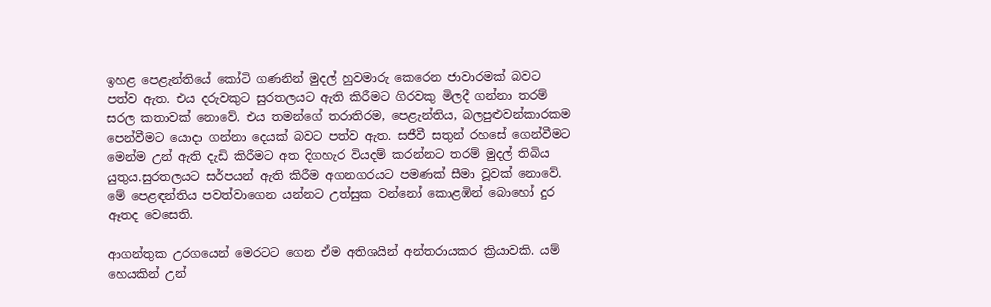ඉහළ පෙළැන්තියේ කෝටි ගණනින් මුදල් හුවමාරු කෙරෙන ජාවාරමක් බවට පත්ව ඇත. එය දරුවකුට සුරතලයට ඇති කිරීමට ගිරවකු මිලදී ගන්නා තරම් සරල කතාවක් නොවේ. එය තමන්ගේ තරාතිරම, පෙළැන්තිය, බලපුළුවන්කාරකම පෙන්වීමට යොදා ගන්නා දෙයක් බවට පත්ව ඇත. සජීවී සතුන් රහසේ ගෙන්වීමට මෙන්ම උන් ඇති දැඩි කිරීමට අත දිගහැර වියදම් කරන්නට තරම් මුදල් තිබිය යුතුය.සුරතලයට සර්පයන් ඇති කිරීම අගනගරයට පමණක් සීමා වූවක් නොවේ. මේ පෙළඳන්තිය පවත්වාගෙන යන්නට උත්සුක වන්නෝ කොළඹින් බොහෝ දුර ඈතද වෙසෙති.

ආගන්තුක උරගයෙන් මෙරටට ගෙන ඒම අතිශයින් අන්තරායකර ක්‍රියාවකි. යම් හෙයකින් උන්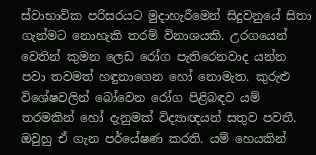ස්වාභාවික පරිසරයට මුදාහැරීමෙන් සිදුවනුයේ සිතා ගැන්මට නොහැකි තරම් විනාශයකි. උරගයෙන් වෙතින් කුමන ලෙඩ රෝග පැතිරෙනවාද යන්න පවා තවමත් හඳුනාගෙන හෝ නොමැත. කුරුළු විශේෂවලින් බෝවෙන රෝග පිළිබඳව යම් තරමකින් හෝ දැනුමක් විද්‍යාඥයන් සතුව පවතී. ඔවුහු ඒ ගැන පර්යේෂණ කරති. යම් හෙයකින්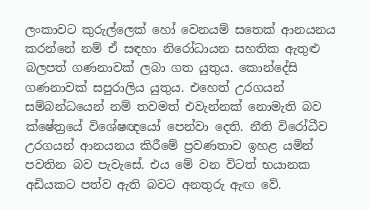ලංකාවට කුරුල්ලෙක් හෝ වෙනයම් සතෙක් ආනයනය කරන්නේ නම් ඒ සඳහා නිරෝධායන සහතික ඇතුළු බලපත් ගණනාවක් ලබා ගත යුතුය. කොන්දේසි ගණනාවක් සපුරාලිය යුතුය. එහෙත් උරගයන් සම්බන්ධයෙන් නම් තවමත් එවැන්නක් නොමැති බව ක්ෂේත්‍රයේ විශේෂඥයෝ පෙන්වා දෙති. නීති විරෝධීව උරගයන් ආනයනය කිරීමේ ප්‍රවණතාව ඉහළ යමින් පවතින බව පැවැසේ. එය මේ වන විටත් භයානක අඩියකට පත්ව ඇති බවට අනතුරු ඇඟ වේ.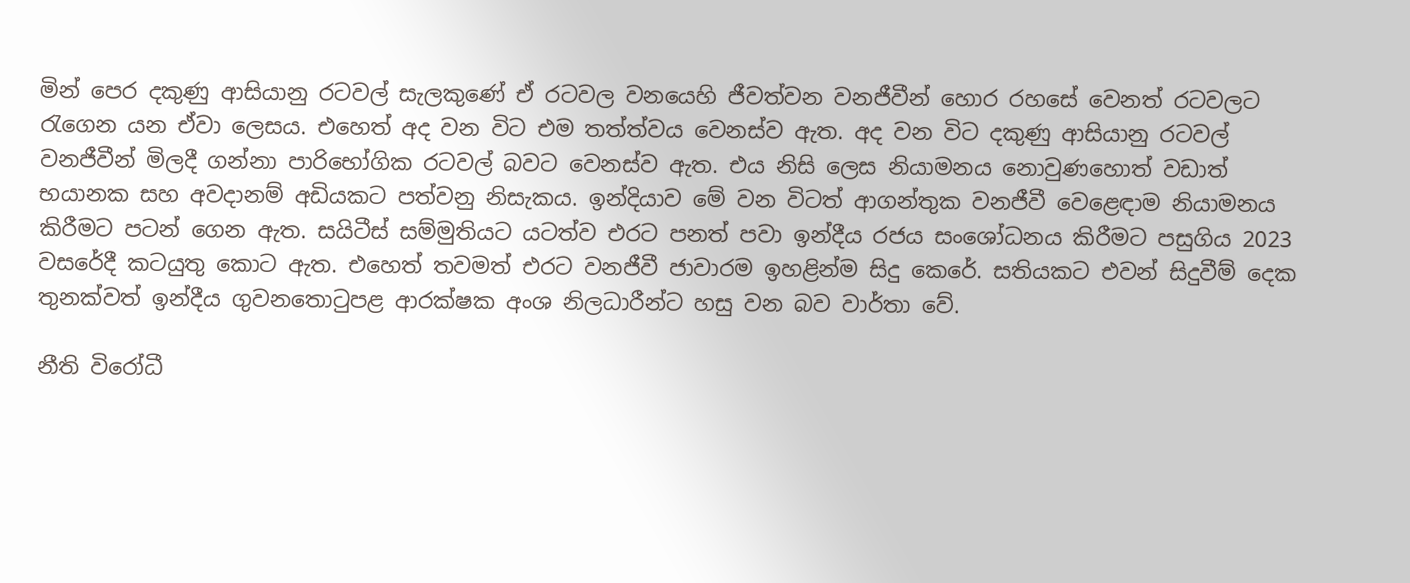මින් පෙර දකුණු ආසියානු රටවල් සැලකුණේ ඒ රටවල වනයෙහි ජීවත්වන වනජීවීන් හොර රහසේ වෙනත් රටවලට රැගෙන යන ඒවා ලෙසය. එහෙත් අද වන විට එම තත්ත්වය වෙනස්ව ඇත. අද වන විට දකුණු ආසියානු රටවල් වනජීවීන් මිලදී ගන්නා පාරිභෝගික රටවල් බවට වෙනස්ව ඇත. එය නිසි ලෙස නියාමනය නොවුණහොත් වඩාත් භයානක සහ අවදානම් අඩියකට පත්වනු නිසැකය. ඉන්දියාව මේ වන විටත් ආගන්තුක වනජීවී වෙළෙඳාම නියාමනය කිරීමට පටන් ගෙන ඇත. සයිටීස් සම්මුතියට යටත්ව එරට පනත් පවා ඉන්දීය රජය සංශෝධනය කිරීමට පසුගිය 2023 වසරේදී කටයුතු කොට ඇත. එහෙත් තවමත් එරට වනජීවී ජාවාරම ඉහළින්ම සිදු කෙරේ. සතියකට එවන් සිදුවීම් දෙක තුනක්වත් ඉන්දීය ගුවනතොටුපළ ආරක්ෂක අංශ නිලධාරීන්ට හසු වන බව වාර්තා වේ.

නීති විරෝධී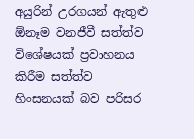අයුරින් උරගයන් ඇතුළු ඕනෑම වනජීවී සත්ත්ව විශේෂයක් ප්‍රවාහනය කිරීම සත්ත්ව හිංසනයක් බව පරිසර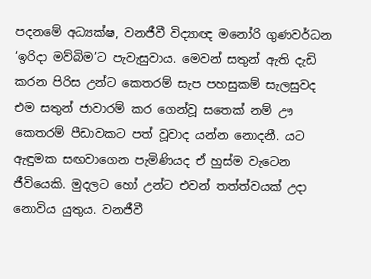පදනමේ අධ්‍යක්ෂ, වනජීවී විද්‍යාඥ මනෝරි ගුණවර්ධන ‘ඉරිදා මව්බිම’ට පැවැසුවාය. මෙවන් සතුන් ඇති දැඩි කරන පිරිස උන්ට කෙතරම් සැප පහසුකම් සැලසුවද එම සතුන් ජාවාරම් කර ගෙන්වූ සතෙක් නම් ඌ කෙතරම් පීඩාවකට පත් වූවාද යන්න නොදනී. යට ඇඳුමක සඟවාගෙන පැමිණියද ඒ හුස්ම වැටෙන ජීවියෙකි. මුදලට හෝ උන්ට එවන් තත්ත්වයක් උදා නොවිය යුතුය. වනජීවී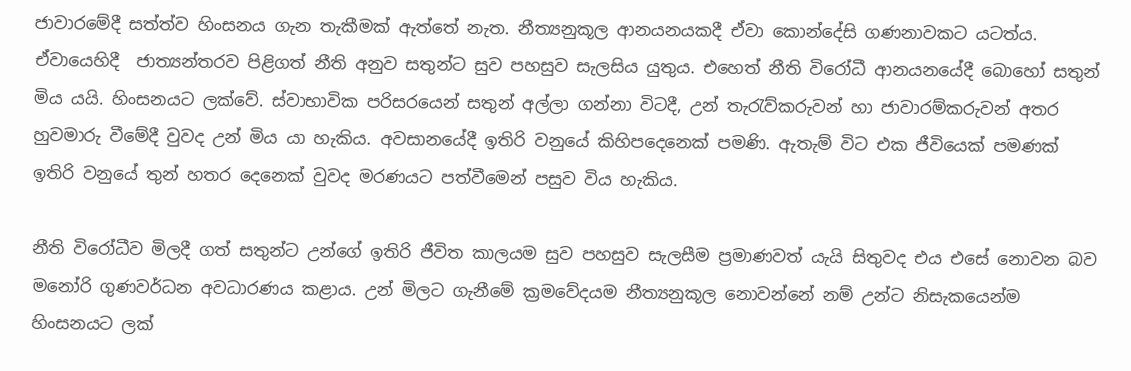ජාවාරමේදී සත්ත්ව හිංසනය ගැන තැකීමක් ඇත්තේ නැත. නීත්‍යනුකූල ආනයනයකදී ඒවා කොන්දේසි ගණනාවකට යටත්ය. ඒවායෙහිදී  ජාත්‍යන්තරව පිළිගත් නීති අනුව සතුන්ට සුව පහසුව සැලසිය යුතුය. එහෙත් නීති විරෝධී ආනයනයේදී බොහෝ සතුන් මිය යයි. හිංසනයට ලක්වේ. ස්වාභාවික පරිසරයෙන් සතුන් අල්ලා ගන්නා විටදී, උන් තැරැව්කරුවන් හා ජාවාරම්කරුවන් අතර හුවමාරු වීමේදී වුවද උන් මිය යා හැකිය. අවසානයේදී ඉතිරි වනුයේ කිහිපදෙනෙක් පමණි. ඇතැම් විට එක ජීවියෙක් පමණක් ඉතිරි වනුයේ තුන් හතර දෙනෙක් වුවද මරණයට පත්වීමෙන් පසුව විය හැකිය.

නීති විරෝධීව මිලදී ගත් සතුන්ට උන්ගේ ඉතිරි ජීවිත කාලයම සුව පහසුව සැලසීම ප්‍රමාණවත් යැයි සිතුවද එය එසේ නොවන බව මනෝරි ගුණවර්ධන අවධාරණය කළාය. උන් මිලට ගැනීමේ ක්‍රමවේදයම නීත්‍යනුකූල නොවන්නේ නම් උන්ට නිසැකයෙන්ම හිංසනයට ලක්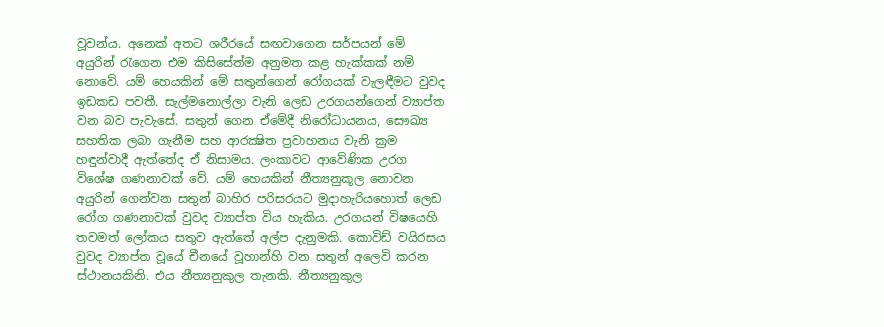වූවන්ය. අනෙක් අතට ශරීරයේ සඟවාගෙන සර්පයන් මේ අයුරින් රැගෙන එම කිසිසේත්ම අනුමත කළ හැක්කක් නම් නොවේ. යම් හෙයකින් මේ සතුන්ගෙන් රෝගයක් වැලඳීමට වුවද ඉඩකඩ පවතී. සැල්මනොල්ලා වැනි ලෙඩ උරගයන්ගෙන් ව්‍යාප්ත වන බව පැවැසේ. සතුන් ගෙන ඒමේදී නිරෝධායනය, සෞඛ්‍ය සහතික ලබා ගැනීම සහ ආරක්‍ෂිත ප්‍රවාහනය වැනි ක්‍රම හඳුන්වාදී ඇත්තේද ඒ නිසාමය. ලංකාවට ආවේණික උරග විශේෂ ගණනාවක් වේ. යම් හෙයකින් නීත්‍යනුකූල නොවන අයුරින් ගෙන්වන සතුන් බාහිර පරිසරයට මුදාහැරියහොත් ලෙඩ රෝග ගණනාවක් වුවද ව්‍යාප්ත විය හැකිය. උරගයන් විෂයෙහි තවමත් ලෝකය සතුව ඇත්තේ අල්ප දැනුමකි. කොවිඩ් වයිරසය වුවද ව්‍යාප්ත වූයේ චීනයේ වූහාන්හි වන සතුන් අලෙවි කරන ස්ථානයකිනි. එය නීත්‍යනුකුල තැනකි. නීත්‍යනුකුල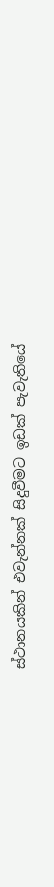ස්ථානයකින් එවැන්නක් සිදුවීමට ඉඩක් පැවැතියේ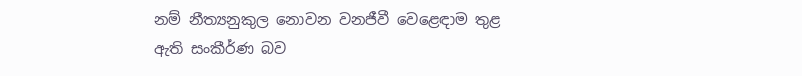නම් නීත්‍යනුකුල නොවන වනජීවී වෙළෙඳාම තුළ ඇති සංකීර්ණ බව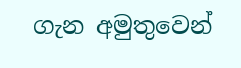ගැන අමුතුවෙන්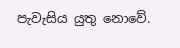පැවැසිය යුතු නොවේ.